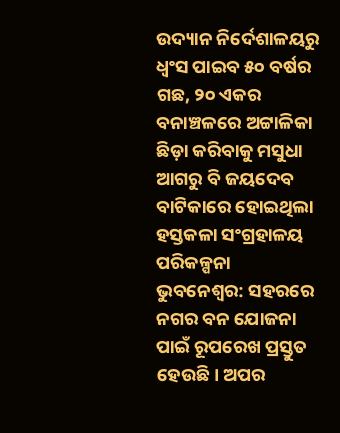ଉଦ୍ୟାନ ନିର୍ଦେଶାଳୟରୁ ଧ୍ବଂସ ପାଇବ ୫୦ ବର୍ଷର ଗଛ, ୨୦ ଏକର ବନାଞ୍ଚଳରେ ଅଟ୍ଟାଳିକା ଛିଡ଼ା କରିବାକୁ ମସୁଧା
ଆଗରୁ ବି ଜୟଦେବ ବାଟିକାରେ ହୋଇଥିଲା ହସ୍ତକଳା ସଂଗ୍ରହାଳୟ ପରିକଳ୍ପନା
ଭୁବନେଶ୍ବର: ସହରରେ ନଗର ବନ ଯୋଜନା ପାଇଁ ରୂପରେଖ ପ୍ରସ୍ତୁତ ହେଉଛି। ଅପର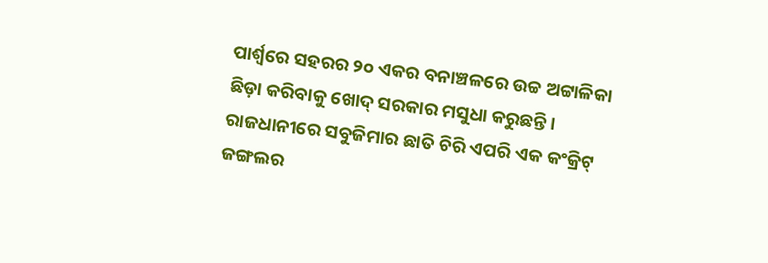ପାର୍ଶ୍ବରେ ସହରର ୨୦ ଏକର ବନାଞ୍ଚଳରେ ଉଚ୍ଚ ଅଟ୍ଟାଳିକା ଛିଡ଼ା କରିବାକୁ ଖୋଦ୍ ସରକାର ମସୁଧା କରୁଛନ୍ତି। ରାଜଧାନୀରେ ସବୁଜିମାର ଛାତି ଚିରି ଏପରି ଏକ କଂକ୍ରିଟ୍ ଜଙ୍ଗଲର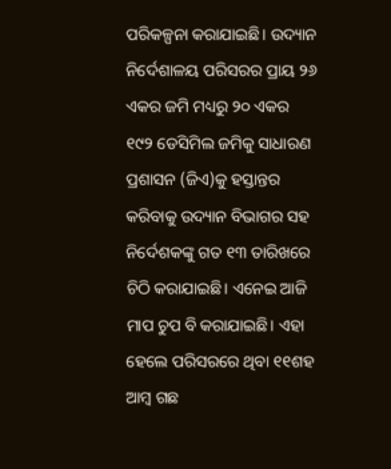ପରିକଳ୍ପନା କରାଯାଇଛି। ଉଦ୍ୟାନ ନିର୍ଦେଶାଳୟ ପରିସରର ପ୍ରାୟ ୨୬ ଏକର ଜମି ମଧ୍ୟରୁ ୨୦ ଏକର ୧୯୨ ଡେସିମିଲ ଜମିକୁ ସାଧାରଣ ପ୍ରଶାସନ (ଜିଏ)କୁ ହସ୍ତାନ୍ତର କରିବାକୁ ଉଦ୍ୟାନ ବିଭାଗର ସହ ନିର୍ଦେଶକଙ୍କୁ ଗତ ୧୩ ତାରିଖରେ ଚିଠି କରାଯାଇଛି। ଏନେଇ ଆଜି ମାପ ଚୁପ ବି କରାଯାଇଛି। ଏହା ହେଲେ ପରିସରରେ ଥିବା ୧୧ଶହ ଆମ୍ବ ଗଛ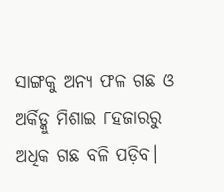ସାଙ୍ଗକୁ ଅନ୍ୟ ଫଳ ଗଛ ଓ ଅର୍କିଡ୍କୁ ମିଶାଇ ୮ହଜାରରୁ ଅଧିକ ଗଛ ବଳି ପଡ଼ିବ।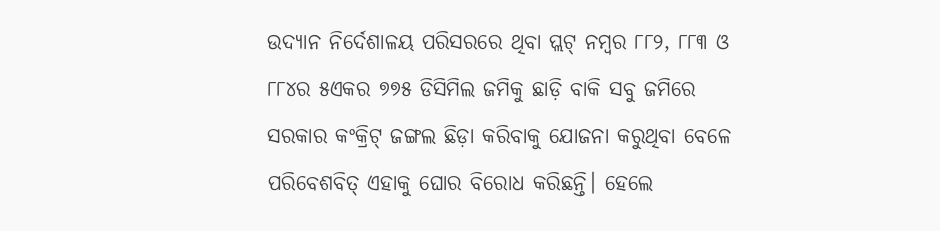ଉଦ୍ୟାନ ନିର୍ଦେଶାଳୟ ପରିସରରେ ଥିବା ପ୍ଲଟ୍ ନମ୍ବର ୮୮୨, ୮୮୩ ଓ ୮୮୪ର ୫ଏକର ୭୭୫ ଡିସିମିଲ ଜମିକୁ ଛାଡ଼ି ବାକି ସବୁ ଜମିରେ ସରକାର କଂକ୍ରିଟ୍ ଜଙ୍ଗଲ ଛିଡ଼ା କରିବାକୁ ଯୋଜନା କରୁଥିବା ବେଳେ ପରିବେଶବିତ୍ ଏହାକୁ ଘୋର ବିରୋଧ କରିଛନ୍ତି। ହେଲେ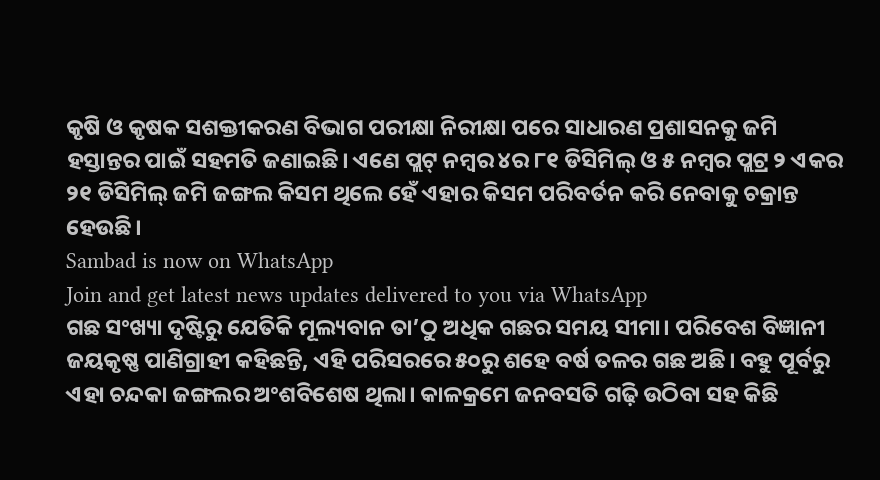କୃଷି ଓ କୃଷକ ସଶକ୍ତୀକରଣ ବିଭାଗ ପରୀକ୍ଷା ନିରୀକ୍ଷା ପରେ ସାଧାରଣ ପ୍ରଶାସନକୁ ଜମି ହସ୍ତାନ୍ତର ପାଇଁ ସହମତି ଜଣାଇଛି। ଏଣେ ପ୍ଲଟ୍ ନମ୍ବର ୪ର ୮୧ ଡିସିମିଲ୍ ଓ ୫ ନମ୍ବର ପ୍ଲଟ୍ର ୨ ଏକର ୨୧ ଡିସିମିଲ୍ ଜମି ଜଙ୍ଗଲ କିସମ ଥିଲେ ହେଁ ଏହାର କିସମ ପରିବର୍ତନ କରି ନେବାକୁ ଚକ୍ରାନ୍ତ ହେଉଛି।
Sambad is now on WhatsApp
Join and get latest news updates delivered to you via WhatsApp
ଗଛ ସଂଖ୍ୟା ଦୃଷ୍ଟିରୁ ଯେତିକି ମୂଲ୍ୟବାନ ତା’ଠୁ ଅଧିକ ଗଛର ସମୟ ସୀମା। ପରିବେଶ ବିଜ୍ଞାନୀ ଜୟକୃଷ୍ଣ ପାଣିଗ୍ରାହୀ କହିଛନ୍ତି, ଏହି ପରିସରରେ ୫୦ରୁ ଶହେ ବର୍ଷ ତଳର ଗଛ ଅଛି। ବହୁ ପୂର୍ବରୁ ଏହା ଚନ୍ଦକା ଜଙ୍ଗଲର ଅଂଶବିଶେଷ ଥିଲା। କାଳକ୍ରମେ ଜନବସତି ଗଢ଼ି ଉଠିବା ସହ କିଛି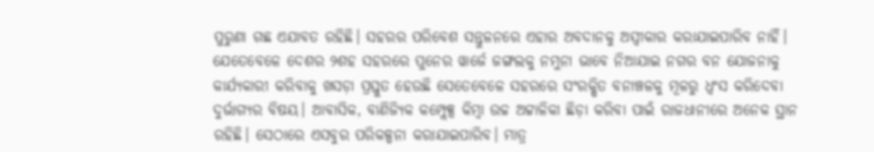ପୁରୁଣା ଗଛ ଏଯାବତ ରହିଛି। ସହରର ପରିବେଶ ସନ୍ତୁଳନରେ ଏହାର ଅବଦାନକୁ ଅସ୍ବୀକାର କରାଯାଇପାରିବ ନାହିଁ। ଯେତେବେଳେ ଦେଶର ୨ଶହ ସହରରେ ପୁନେର ୱାର୍ଜେ ଜଙ୍ଗଲକୁ ନମୁନା ଭାବେ ନିଆଯାଇ ନଗର ବନ ଯୋଜନାକୁ କାର୍ଯ୍ୟକାରୀ କରିବାକୁ ଖସଡ଼ା ପ୍ରସ୍ତୁତ ହେଉଛି ସେତେବେଳେ ସହରରେ ସଂରକ୍ଷିତ ବନାଞ୍ଚଳକୁ ମୂଳରୁ ଧ୍ବଂସ କରିଦେବା ଦୁର୍ଭାଗ୍ୟର ବିଷୟ। ଆବାସିକ, ବାଣିଜ୍ୟିକ କମ୍ପ୍ଲେକ୍ସ କିମ୍ବା ଉଚ୍ଚ ଅଟ୍ଟାଳିକା ଛିଡ଼ା କରିବା ପାଇଁ ରାଜଧାନୀରେ ଅନେକ ସ୍ଥାନ ରହିଛି। ସେଠାରେ ଏସବୁର ପରିକଳ୍ପନା କରାଯାଇପାରିବ। ମାତ୍ର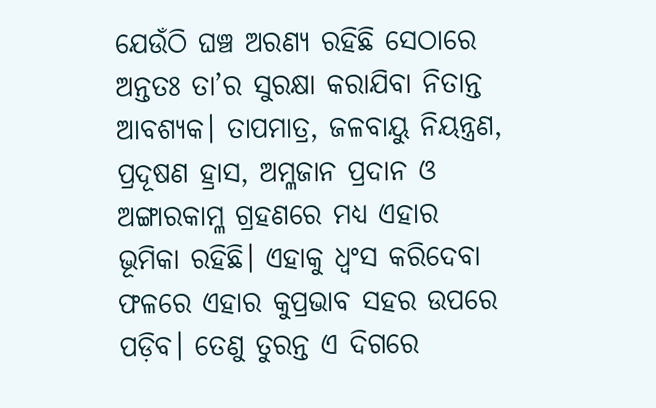ଯେଉଁଠି ଘଞ୍ଚ ଅରଣ୍ୟ ରହିଛି ସେଠାରେ ଅନ୍ତତଃ ତା’ର ସୁରକ୍ଷା କରାଯିବା ନିତାନ୍ତ ଆବଶ୍ୟକ। ତାପମାତ୍ର, ଜଳବାୟୁ ନିୟନ୍ତ୍ରଣ, ପ୍ରଦୂଷଣ ହ୍ରାସ, ଅମ୍ଳଜାନ ପ୍ରଦାନ ଓ ଅଙ୍ଗାରକାମ୍ଳ ଗ୍ରହଣରେ ମଧ୍ୟ ଏହାର ଭୂମିକା ରହିଛି। ଏହାକୁ ଧ୍ବଂସ କରିଦେବା ଫଳରେ ଏହାର କୁପ୍ରଭାବ ସହର ଉପରେ ପଡ଼ିବ। ତେଣୁ ତୁରନ୍ତ ଏ ଦିଗରେ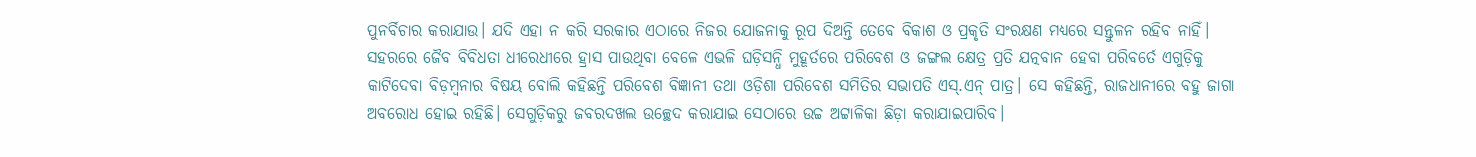ପୁନର୍ବିଚାର କରାଯାଉ। ଯଦି ଏହା ନ କରି ସରକାର ଏଠାରେ ନିଜର ଯୋଜନାକୁ ରୂପ ଦିଅନ୍ତି ତେବେ ବିକାଶ ଓ ପ୍ରକୃତି ସଂରକ୍ଷଣ ମଧ୍ୟରେ ସନ୍ତୁଳନ ରହିବ ନାହିଁ।
ସହରରେ ଜୈବ ବିବିଧତା ଧୀରେଧୀରେ ହ୍ରାସ ପାଉଥିବା ବେଳେ ଏଭଳି ଘଡ଼ିସନ୍ଧି ମୁହୂର୍ତରେ ପରିବେଶ ଓ ଜଙ୍ଗଲ କ୍ଷେତ୍ର ପ୍ରତି ଯତ୍ନବାନ ହେବା ପରିବର୍ତେ ଏଗୁଡ଼ିକୁ କାଟିଦେବା ବିଡ଼ମ୍ବନାର ବିଷୟ ବୋଲି କହିଛନ୍ତି ପରିବେଶ ବିଜ୍ଞାନୀ ତଥା ଓଡ଼ିଶା ପରିବେଶ ସମିତିର ସଭାପତି ଏସ୍.ଏନ୍ ପାତ୍ର। ସେ କହିଛନ୍ତି, ରାଜଧାନୀରେ ବହୁ ଜାଗା ଅବରୋଧ ହୋଇ ରହିଛି। ସେଗୁଡ଼ିକରୁ ଜବରଦଖଲ ଉଚ୍ଛେଦ କରାଯାଇ ସେଠାରେ ଉଚ୍ଚ ଅଟ୍ଟାଳିକା ଛିଡ଼ା କରାଯାଇପାରିବ।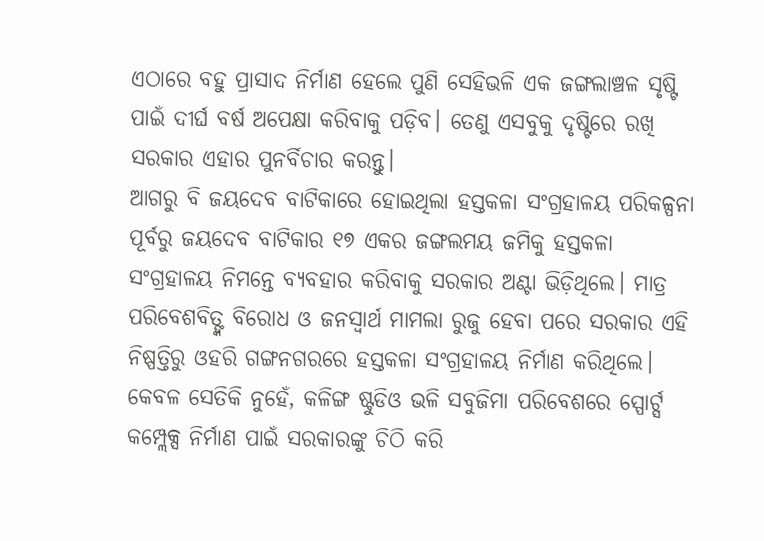ଏଠାରେ ବହୁ ପ୍ରାସାଦ ନିର୍ମାଣ ହେଲେ ପୁଣି ସେହିଭଳି ଏକ ଜଙ୍ଗଲାଞ୍ଚଳ ସୃଷ୍ଟି ପାଇଁ ଦୀର୍ଘ ବର୍ଷ ଅପେକ୍ଷା କରିବାକୁ ପଡ଼ିବ। ତେଣୁ ଏସବୁକୁ ଦୃଷ୍ଟିରେ ରଖି ସରକାର ଏହାର ପୁନର୍ବିଚାର କରନ୍ତୁ।
ଆଗରୁ ବି ଜୟଦେବ ବାଟିକାରେ ହୋଇଥିଲା ହସ୍ତକଳା ସଂଗ୍ରହାଳୟ ପରିକଳ୍ପନା
ପୂର୍ବରୁ ଜୟଦେବ ବାଟିକାର ୧୭ ଏକର ଜଙ୍ଗଲମୟ ଜମିକୁ ହସ୍ତକଳା ସଂଗ୍ରହାଳୟ ନିମନ୍ତେ ବ୍ୟବହାର କରିବାକୁ ସରକାର ଅଣ୍ଟା ଭିଡ଼ିଥିଲେ। ମାତ୍ର ପରିବେଶବିତ୍ଙ୍କ ବିରୋଧ ଓ ଜନସ୍ବାର୍ଥ ମାମଲା ରୁଜୁ ହେବା ପରେ ସରକାର ଏହି ନିଷ୍ପତ୍ତିରୁ ଓହରି ଗଙ୍ଗନଗରରେ ହସ୍ତକଳା ସଂଗ୍ରହାଳୟ ନିର୍ମାଣ କରିଥିଲେ। କେବଳ ସେତିକି ନୁହେଁ, କଳିଙ୍ଗ ଷ୍ଟୁଡିଓ ଭଳି ସବୁଜିମା ପରିବେଶରେ ସ୍ପୋର୍ଟ୍ସ କମ୍ପ୍ଲେକ୍ସ ନିର୍ମାଣ ପାଇଁ ସରକାରଙ୍କୁ ଚିଠି କରି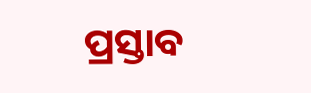ପ୍ରସ୍ତାବ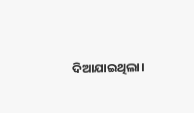ଦିଆଯାଇଥିଲା।